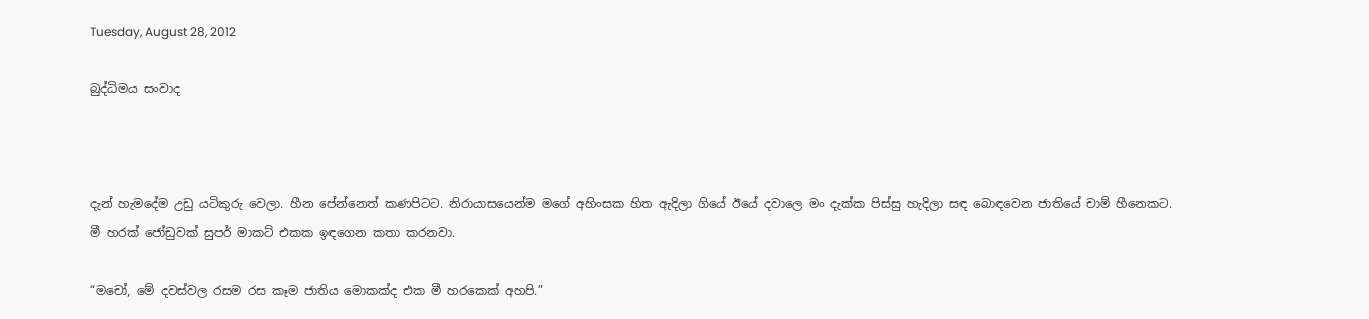Tuesday, August 28, 2012

බුද්ධිමය සංවාද



දැන් හැමදේම උඩු යටිකුරු වෙලා. හීන පේන්නෙත් කණපිටට. නිරායාසයෙන්ම මගේ අහිංසක හිත ඇදිලා ගියේ ඊයේ දවාලෙ මං දැක්ක පිස්සු හැදිලා සඳ බොඳවෙන ජාතියේ චාම් හීනෙකට.
මී හරක් ජෝඩුවක්‌ සුපර් මාකට් එකක ඉඳගෙන කතා කරනවා.

“මචෝ, මේ දවස්වල රසම රස කෑම ජාතිය මොකක්ද එක මී හරකෙක් අහපි.”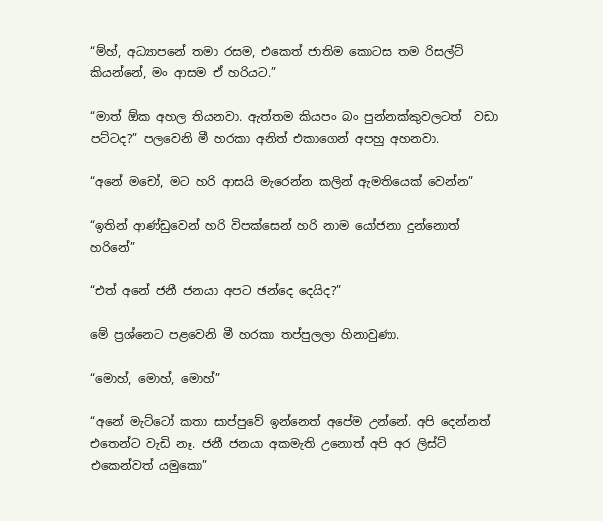“ම්හ්, අධ්‍යාපනේ තමා රසම, එකෙත් ජාතිම කොටස තම රිසල්ට් කියන්නේ, මං ආසම ඒ හරියට.”

“මාත් ඕක අහල තියනවා. ඇත්තම කියපං බං පුන්නක්කුවලටත්  වඩා පට්ටද?” පලවෙනි මී හරකා අනිත් එකාගෙන් අපහු අහනවා.

“අනේ මචෝ, මට හරි ආසයි මැරෙන්න කලින් ඇමතියෙක් වෙන්න”

“ඉතින් ආණ්ඩුවෙන් හරි විපක්සෙන් හරි නාම යෝජනා දුන්නොත් හරිනේ”

“එත් අනේ ජනී ජනයා අපට ඡන්දෙ දෙයිද?”

මේ ප්‍රශ්නෙට පළවෙනි මී හරකා තප්පුලලා හිනාවුණා.

“මොහ්, මොහ්, මොහ්”

“අනේ මැට්ටෝ කතා සාප්පුවේ ඉන්නෙත් අපේම උන්නේ. අපි දෙන්නත් එතෙන්ට වැඩි නෑ. ජනී ජනයා අකමැති උනොත් අපි අර ලිස්ට් එකෙන්වත් යමුකො”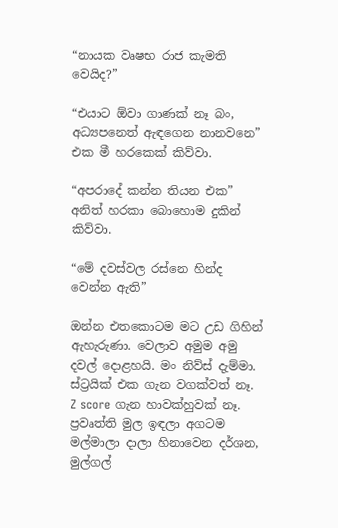“නායක වෘෂභ රාජ කැමති වෙයිද?”

“එයාට ඕවා ගාණක් නෑ බං, අධ්‍යපනෙත් ඇඳගෙන නානවනෙ” එක මී හරකෙක් කිව්වා.

“අපරාදේ කන්න තියන එක” අනිත් හරකා බොහොම දුකින් කිව්වා.

“මේ දවස්වල රස්නෙ හින්ද වෙන්න ඇති”

ඔන්න එතකොටම මට උඩ ගිහින් ඇහැරුණා. වෙලාව අමුම අමු දවල් දොළහයි. මං නිව්ස් දැම්මා. ස්ට්‍රයික් එක ගැන වගක්වත් නෑ. Z score ගැන හාවක්හුවක් නෑ. ප්‍රවෘත්ති මුල ඉඳලා අගටම මල්මාලා දාලා හිනාවෙන දර්ශන, මුල්ගල්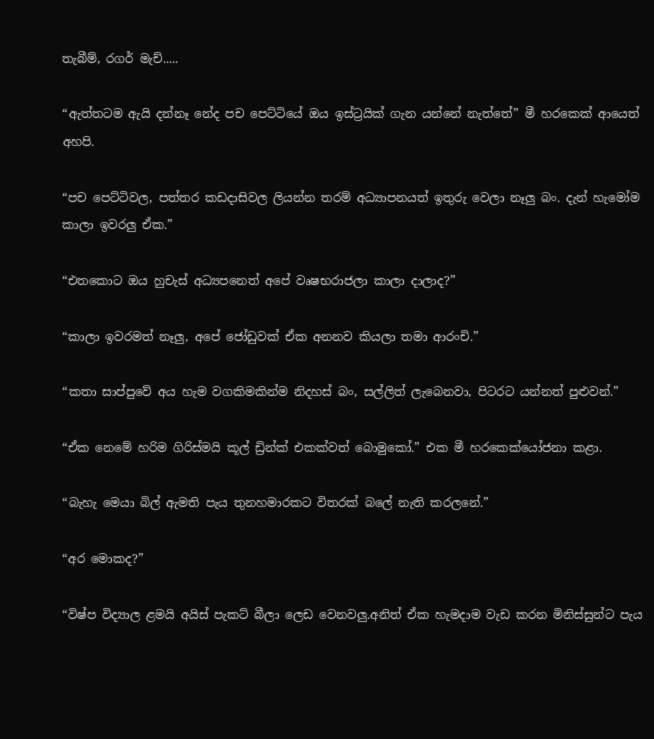තැබීම්, රගර් මැච්.....

“ඇත්තටම ඇයි දන්නෑ නේද පච පෙට්ටියේ ඔය ඉස්ට්‍රයික් ගැන යන්නේ නැත්තේ” මී හරකෙක් ආයෙත් අහපි.

“පච පෙට්ටිවල, පත්තර කඩදාසිවල ලියන්න තරම් අධ්‍යාපනයත් ඉතුරු වෙලා නෑලු බං. දැන් හැමෝම කාලා ඉවරලු ඒක.”

“එතකොට ඔය හුචැස් අධ්‍යපනෙත් අපේ වෘෂභරාජලා කාලා දාලාද?”

“කාලා ඉවරමත් නෑලු, අපේ ජෝඩුවක් ඒක අනනව කියලා තමා ආරංචි.”

“කතා සාප්පුවේ අය හැම වගකිමකින්ම නිදහස් බං, සල්ලිත් ලැබෙනවා, පිටරට යන්නත් පුළුවන්.”

“ඒක නෙමේ හරිම ගිරිස්මයි කූල් ඩ්‍රින්ක් එකක්වත් බොමුකෝ.” එක මී හරකෙක්යෝජනා කළා.

“බැහැ මෙයා බිල් ඇමති පැය තුනහමාරකට විතරක් බලේ නැති කරලනේ.”

“අර මොකද?”

“විෂ්ප විද්‍යාල ළමයි අයිස් පැකට් බීලා ලෙඩ වෙනවලු.අනිත් ඒක හැමදාම වැඩ කරන මිනිස්සුන්ට පැය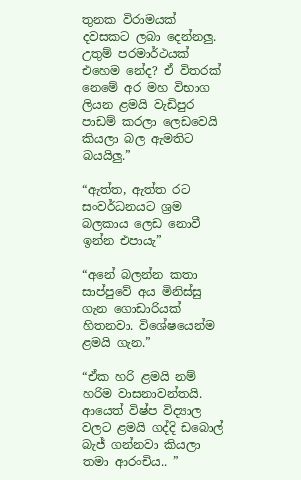තුනක විරාමයක් දවසකට ලබා දෙන්නලු. උතුම් පරමාර්ථයක් එහෙම නේද? ඒ විතරක් නෙමේ අර මහ විභාග ලියන ළමයි වැඩිපුර පාඩම් කරලා ලෙඩවෙයි කියලා බල ඇමතිට බයයිලු.”

“ඇත්ත, ඇත්ත රට සංවර්ධනයට ශ්‍රම බලකාය ලෙඩ නොවී ඉන්න එපායැ”

“අනේ බලන්න කතා සාප්පුවේ අය මිනිස්සු ගැන ගොඩාරියක් හිතනවා. විශේෂයෙන්ම ළමයි ගැන.”

“ඒක හරි ළමයි නම් හරිම වාසනාවන්තයි. ආයෙත් විෂ්ප විද්‍යාල වලට ළමයි ගද්දි ඩබොල් බැජ් ගන්නවා කියලා තමා ආරංචිය.. ”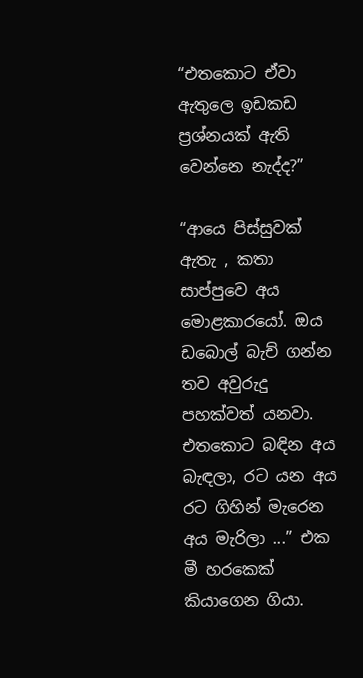“එතකොට ඒවා ඇතුලෙ ඉඩකඩ ප්‍රශ්නයක් ඇති වෙන්නෙ නැද්ද?”

“ආයෙ පිස්සුවක් ඇතැ , කතා සාප්පුවෙ අය මොළකාරයෝ. ඔය ඩබොල් බැච් ගන්න තව අවුරුදු පහක්වත් යනවා. එතකොට බඳින අය බැඳලා, රට යන අය රට ගිහින් මැරෙන අය මැරිලා ...” එක මී හරකෙක් කියාගෙන ගියා.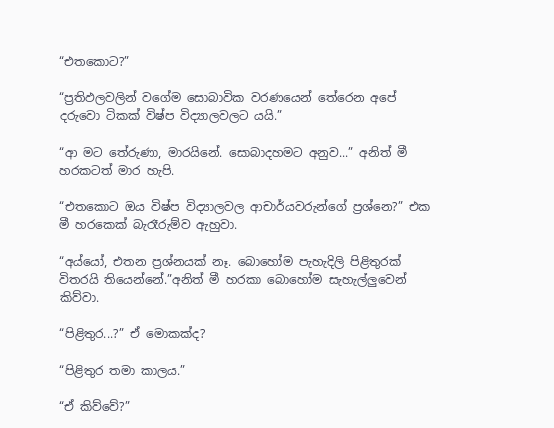“එතකොට?”

“ප්‍රතිඵලවලින් වගේම සොබාවික වරණයෙන් තේරෙන අපේ දරුවො ටිකක් විෂ්ප විද්‍යාලවලට යයි.”

“ආ මට තේරුණා, මාරයිනේ. සොබාදහමට අනුව...” අනිත් මී හරකටත් මාර හැපි.

“එතකොට ඔය විෂ්ප විද්‍යාලවල ආචාර්යවරුන්ගේ ප්‍රශ්නෙ?” එක මී හරකෙක් බැරෑරුම්ව ඇහුවා.

“අය්යෝ, එතන ප්‍රශ්නයක් නෑ. බොහෝම පැහැදිලි පිළිතුරක් විතරයි තියෙන්නේ.”අනිත් මී හරකා බොහෝම සැහැල්ලුවෙන් කිව්වා.

“පිළිතුර...?” ඒ මොකක්ද?

“පිළිතුර තමා කාලය.”

“ඒ කිව්වේ?”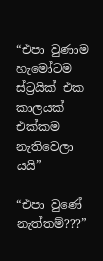“එපා වුණාම හැමෝටම ස්ට්‍රයික් එක කාලයක් එක්කම නැතිවෙලා යයි”

“එපා වුණේ නැත්තම්???”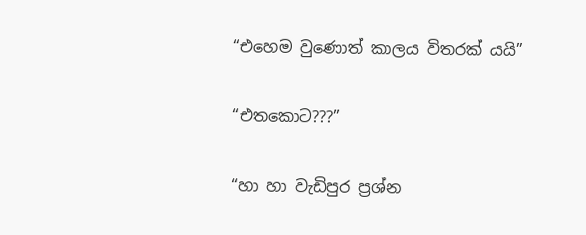“එහෙම වුණොත් කාලය විතරක් යයි”

“එතකොට???”

“හා හා වැඩිපුර ප්‍රශ්න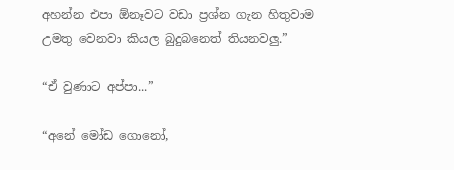අහන්න එපා ඕනෑවට වඩා ප්‍රශ්න ගැන හිතුවාම උමතු වෙනවා කියල බුදුබනෙත් තියනවලු.”

“ඒ වුණාට අප්පා...”

“අනේ මෝඩ ගොනෝ,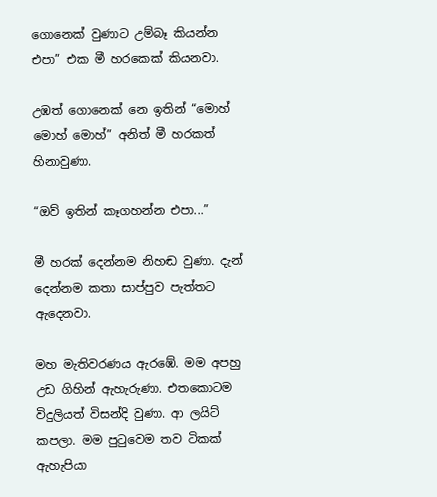ගොනෙක් වුණාට උම්බෑ කියන්න එපා” එක මී හරකෙක් කියනවා.

උඹත් ගොනෙක් නෙ ඉතින් “මොහ් මොහ් මොහ්” අනිත් මී හරකත් හිනාවුණා.

“ඔව් ඉතින් කෑගහන්න එපා...”

මී හරක් දෙන්නම නිහඬ වුණා. දැන් දෙන්නම කතා සාප්පුව පැත්තට ඇදෙනවා.

මහ මැතිවරණය ඇරඹේ. මම අපහු උඩ ගිහින් ඇහැරුණා. එතකොටම විදුලියත් විසන්දි වුණා. ආ ලයිට් කපලා. මම පුටුවෙම තව ටිකක් ඇහැපියා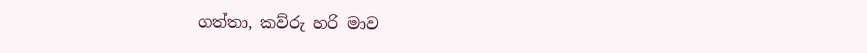ගත්තා, කව්රු හරි මාව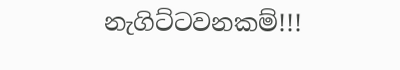නැගිට්ටවනකම්!!!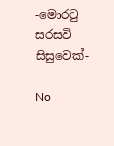-මොරටු සරසවි සිසුවෙක්-

No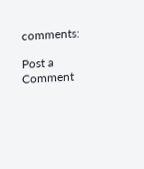comments:

Post a Comment